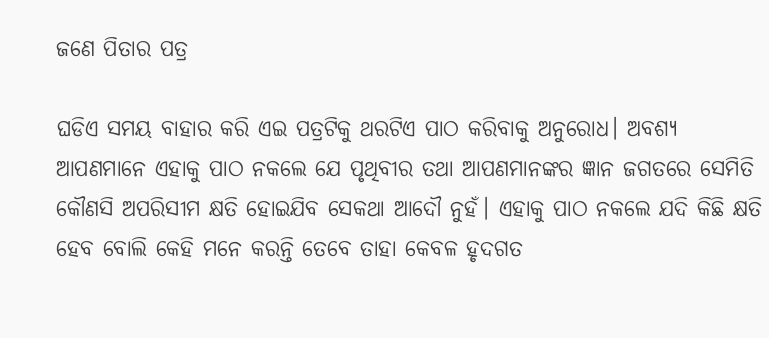ଜଣେ ପିତାର ପତ୍ର

ଘଡିଏ ସମୟ ବାହାର କରି ଏଇ ପତ୍ରଟିକୁ ଥରଟିଏ ପାଠ କରିବାକୁ ଅନୁରୋଧ। ଅବଶ୍ୟ ଆପଣମାନେ ଏହାକୁ ପାଠ ନକଲେ ଯେ ପୃଥିବୀର ତଥା ଆପଣମାନଙ୍କର ଜ୍ଞାନ ଜଗତରେ ସେମିତି କୌଣସି ଅପରିସୀମ କ୍ଷତି ହୋଇଯିବ ସେକଥା ଆଦୌ ନୁହଁ। ଏହାକୁ ପାଠ ନକଲେ ଯଦି କିଛି କ୍ଷତି ହେବ ବୋଲି କେହି ମନେ କରନ୍ତି ତେବେ ତାହା କେବଳ ହୃଦଗତ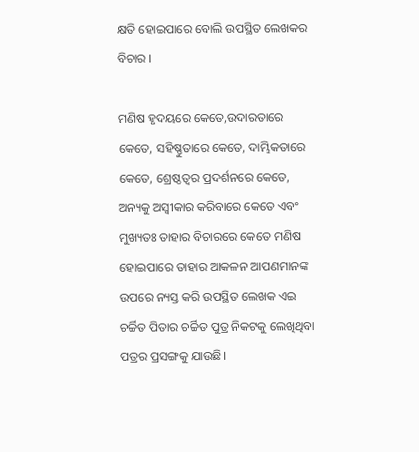କ୍ଷତି ହୋଇପାରେ ବୋଲି ଉପସ୍ଥିତ ଲେଖକର ବିଚାର ।

ମଣିଷ ହୃଦୟରେ କେତେ,ଉଦାରତାରେ କେତେ, ସହିଷ୍ଣୁତାରେ କେତେ, ଦାମ୍ଭିକତାରେ କେତେ, ଶ୍ରେଷ୍ଠତ୍ୱର ପ୍ରଦର୍ଶନରେ କେତେ, ଅନ୍ୟକୁ ଅସ୍ୱୀକାର କରିବାରେ କେତେ ଏବଂ ମୁଖ୍ୟତଃ ତାହାର ବିଚାରରେ କେତେ ମଣିଷ ହୋଇପାରେ ତାହାର ଆକଳନ ଆପଣମାନଙ୍କ ଉପରେ ନ୍ୟସ୍ତ କରି ଉପସ୍ଥିତ ଲେଖକ ଏଇ ଚର୍ଚ୍ଚିତ ପିତାର ଚର୍ଚ୍ଚିତ ପୁତ୍ର ନିକଟକୁ ଲେଖିଥିବା ପତ୍ରର ପ୍ରସଙ୍ଗକୁ ଯାଉଛି।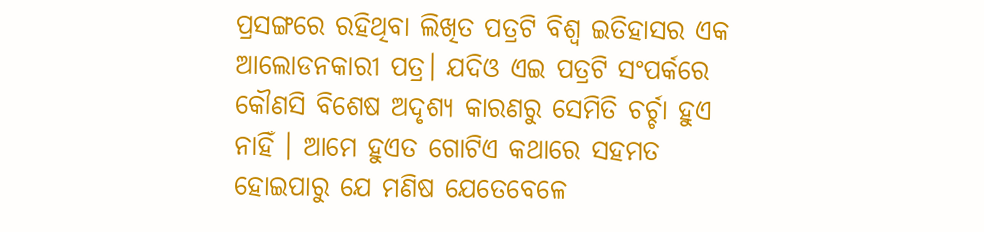ପ୍ରସଙ୍ଗରେ ରହିଥିବା ଲିଖିତ ପତ୍ରଟି ବିଶ୍ୱ ଇତିହାସର ଏକ ଆଲୋଡନକାରୀ ପତ୍ର। ଯଦିଓ ଏଇ ପତ୍ରଟି ସଂପର୍କରେ କୌଣସି ବିଶେଷ ଅଦୃଶ୍ୟ କାରଣରୁ ସେମିତି ଚର୍ଚ୍ଚା ହୁଏ ନାହିଁ । ଆମେ ହୁଏତ ଗୋଟିଏ କଥାରେ ସହମତ ହୋଇପାରୁ ଯେ ମଣିଷ ଯେତେବେଳେ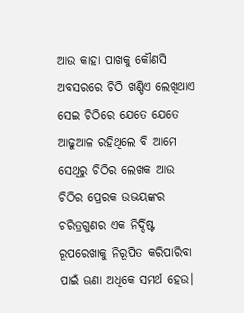ଆଉ କାହା ପାଖକୁ କୌଣସି ଅବସରରେ ଚିଠି ଖଣ୍ଡିଏ ଲେଖିଥାଏ ସେଇ ଚିଠିରେ ଯେତେ ଯେତେ ଆଢୁଆଳ ରହିଥିଲେ ବି ଆମେ ସେଥିରୁ ଚିଠିର ଲେଖକ ଆଉ ଚିଠିର ପ୍ରେରକ ଉଭୟଙ୍କର ଚରିତ୍ରଗୁଣର ଏକ ନିର୍ଦ୍ଦିଷ୍ଟ ରୂପରେଖାକୁ ନିରୂପିତ କରିପାରିବା ପାଇଁ ଊଣା ଅଧିକେ ସମର୍ଥ ହେଉ।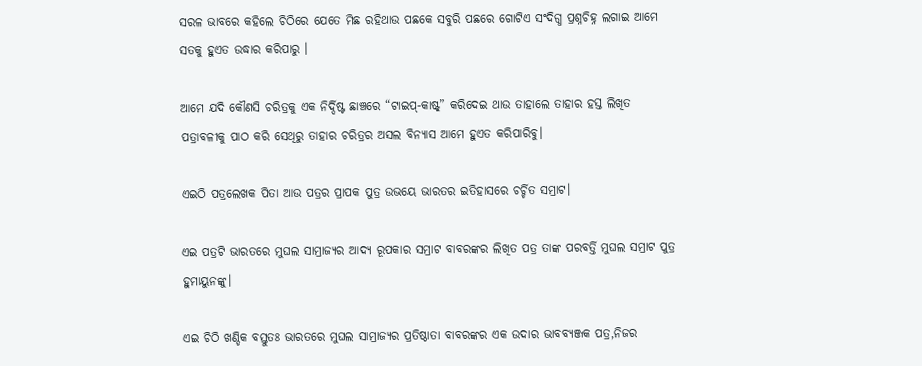ସରଳ ଭାବରେ କହିଲେ ଚିଠିରେ ଯେତେ ମିଛ ରହିଥାଉ ପଛକେ ସବୁରି ପଛରେ ଗୋଟିଏ ସଂଦିଗ୍ଧ ପ୍ରଶ୍ନଚିହ୍ନ ଲଗାଇ ଆମେ ସତକୁ ହୁଏତ ଉଦ୍ଧାର କରିପାରୁ ।

ଆମେ ଯଦି କୌଣସି ଚରିତ୍ରକୁ ଏକ ନିର୍ଦ୍ଦିଷ୍ଟ ଛାଞ୍ଚରେ “ଟାଇପ୍-କାଷ୍ଟ୍” କରିଦେଇ ଥାଉ ତାହାଲେ ତାହାର ହସ୍ତ ଲିଖିତ ପତ୍ରାବଳୀକୁ ପାଠ କରି ସେଥିରୁ ତାହାର ଚରିତ୍ରର ଅସଲ ବିନ୍ୟାସ ଆମେ ହୁଏତ କରିପାରିବୁ।

ଏଇଠି ପତ୍ରଲେଖକ ପିତା ଆଉ ପତ୍ରର ପ୍ରାପକ ପୁତ୍ର ଉଭୟେ ଭାରତର ଇତିହାସରେ ଚର୍ଚ୍ଚିତ ସମ୍ରାଟ।

ଏଇ ପତ୍ରଟି ଭାରତରେ ମୁଘଲ ସାମ୍ରାଜ୍ୟର ଆଦ୍ୟ ରୂପକାର ସମ୍ରାଟ ବାବରଙ୍କର ଲିଖିତ ପତ୍ର ତାଙ୍କ ପରବର୍ତ୍ତି ମୁଘଲ ସମ୍ରାଟ ପୁତ୍ର ହୁମାୟୁନଙ୍କୁ।

ଏଇ ଚିଠି ଖଣ୍ଡିକ ବସ୍ତୁତଃ ଭାରତରେ ମୁଘଲ ସାମ୍ରାଜ୍ୟର ପ୍ରତିଷ୍ଠାତା ବାବରଙ୍କର ଏକ ଉଦାର ଭାବବ୍ୟଞ୍ଜକ ପତ୍ର,ନିଜର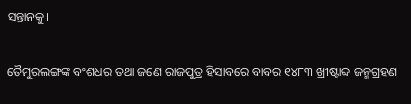ସନ୍ତାନକୁ।

ତୈମୁରଲଙ୍ଗଙ୍କ ବଂଶଧର ତଥା ଜଣେ ରାଜପୁତ୍ର ହିସାବରେ ବାବର ୧୪୮୩ ଖ୍ରୀଷ୍ଟାବ୍ଦ ଜନ୍ମଗ୍ରହଣ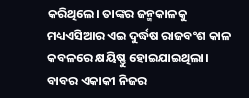କରିଥିଲେ। ତାଙ୍କର ଜନ୍ମକାଳକୁ ମଧ୍ୟଏସିଆର ଏଇ ଦୁର୍ଦ୍ଧଷ ରାଜବଂଶ କାଳ କବଳରେ କ୍ଷୟିଷ୍ଣୁ ହୋଇଯାଇଥିଲା। ବାବର ଏକାକୀ ନିଜର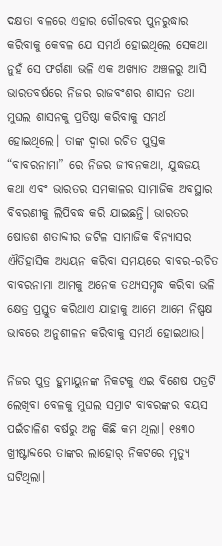ଦକ୍ଷତା ବଳରେ ଏହାର ଗୌରବର ପୁନରୁଦ୍ଧାର କରିବାକୁ କେବଳ ଯେ ସମର୍ଥ ହୋଇଥିଲେ ସେକଥା ନୁହଁ ସେ ଫର୍ଗଣା ଭଳି ଏକ ଅଖ୍ୟାତ ଅଞ୍ଚଳରୁ ଆସି ଭାରତବର୍ଷରେ ନିଜର ରାଜବଂଶର ଶାସନ ତଥା ମୁଘଲ ଶାସନକୁ ପ୍ରତିଷ୍ଠା କରିବାକୁ ସମର୍ଥ ହୋଇଥିଲେ। ତାଙ୍କ ଦ୍ୱାରା ରଚିତ ପୁସ୍ତକ “ବାବରନାମା” ରେ ନିଜର ଜୀବନକଥା, ଯୁଦ୍ଧଜୟ କଥା ଏବଂ ଭାରତର ସମକାଳର ସାମାଜିକ ଅବସ୍ଥାର ବିବରଣୀକୁ ଲିପିବଦ୍ଧ କରି ଯାଇଛନ୍ତି। ଭାରତର ଷୋଡଶ ଶତାବ୍ଦୀର ଜଟିଳ ସାମାଜିକ ବିନ୍ୟାସର ଐତିହାସିକ ଅଧ୍ୟୟନ କରିବା ସମୟରେ ବାବର-ରଚିତ ବାବରନାମା ଆମକୁ ଅନେକ ତଥ୍ୟସମୃଦ୍ଧ କରିବା ଭଳି କ୍ଷେତ୍ର ପ୍ରସ୍ତୁତ କରିଥାଏ ଯାହାକୁ ଆମେ ଆମେ ନିଷ୍ପକ୍ଷ ଭାବରେ ଅନୁଶୀଳନ କରିବାକୁ ସମର୍ଥ ହୋଇଥାଉ।

ନିଜର ପୁତ୍ର ହୁମାୟୁନଙ୍କ ନିକଟକୁ ଏଇ ବିଶେଷ ପତ୍ରଟି ଲେଖିବା ବେଳକୁ ମୁଘଲ ସମ୍ରାଟ ବାବରଙ୍କର ବୟସ ପଇଁଚାଳିଶ ବର୍ଷରୁ ଅଳ୍ପ କିଛି କମ ଥିଲା। ୧୫୩୦ ଖ୍ରୀଷ୍ଟାବ୍ଦରେ ତାଙ୍କର ଲାହୋର୍ ନିକଟରେ ମୃତ୍ୟୁ ଘଟିଥିଲା।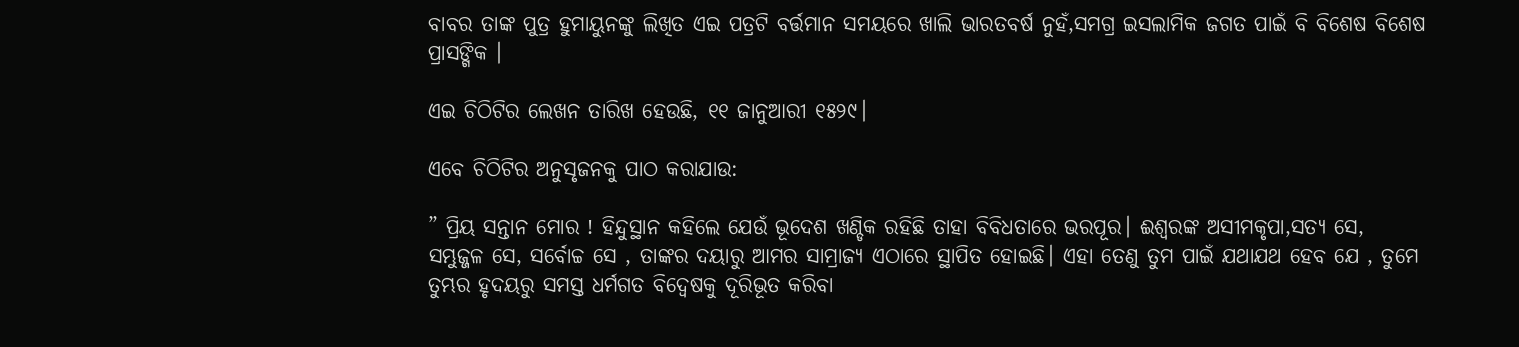ବାବର ତାଙ୍କ ପୁତ୍ର ହୁମାୟୁନଙ୍କୁ ଲିଖିତ ଏଇ ପତ୍ରଟି ବର୍ତ୍ତମାନ ସମୟରେ ଖାଲି ଭାରତବର୍ଷ ନୁହଁ,ସମଗ୍ର ଇସଲାମିକ ଜଗତ ପାଇଁ ବି ବିଶେଷ ବିଶେଷ ପ୍ରାସଙ୍ଗିକ ।

ଏଇ ଚିଠିଟିର ଲେଖନ ତାରିଖ ହେଉଛି, ୧୧ ଜାନୁଆରୀ ୧୫୨୯।

ଏବେ ଚିଠିଟିର ଅନୁସୃଜନକୁ ପାଠ କରାଯାଉ:

” ପ୍ରିୟ ସନ୍ତାନ ମୋର ! ହିନ୍ଦୁସ୍ଥାନ କହିଲେ ଯେଉଁ ଭୂଦେଶ ଖଣ୍ଡିକ ରହିଛି ତାହା ବିବିଧତାରେ ଭରପୂର। ଈଶ୍ୱରଙ୍କ ଅସୀମକୃପା,ସତ୍ୟ ସେ,
ସମ୍ଭୁଜ୍ଜଳ ସେ, ସର୍ବୋଚ୍ଚ ସେ , ତାଙ୍କର ଦୟାରୁ ଆମର ସାମ୍ରାଜ୍ୟ ଏଠାରେ ସ୍ଥାପିତ ହୋଇଛି। ଏହା ତେଣୁ ତୁମ ପାଇଁ ଯଥାଯଥ ହେବ ଯେ , ତୁମେ ତୁମ୍ଭର ହୃଦୟରୁ ସମସ୍ତ ଧର୍ମଗତ ବିଦ୍ୱେଷକୁ ଦୂରିଭୂତ କରିବା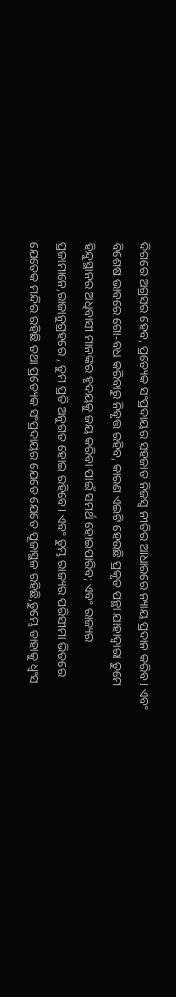ଦିଗରେ ଅଗ୍ରସର ହେବ, ପ୍ରତ୍ୟେକ ସଂପ୍ରଦାୟର ସହଜାତ ନିଜସ୍ୱ ନୀତିର ଆଧାରରେ ନ୍ୟାୟ ପ୍ରଦାନ କରିବ। ଏବଂ ବିଶେଷ ଭାବରେ ଗୋ-ବଧ କରିବାରୁ ନିବୃତ୍ତ ରହିବ, କାରଣ ଏଇଟି ହେଉଛି ପ୍ରକୃତ ପନ୍ଥା ଯାହାଦ୍ୱାରା ତୁମେ ହିନ୍ଦୁସ୍ଥାନର ଅଧିବାସୀ ମାନଙ୍କର ହୃଦୟକୁ ଜୟ କରିବା ପାଇଁ ସମର୍ଥ ହୋଇପାରିବ; ଏବଂ ରାଜ୍ୟର ପ୍ରଜାମାନେ,ରାଜାନୁଗ୍ରହରେ , ତୁମ ପ୍ରତି ଅନୁଗତ ହୋଇ ରହିବେ। ଏବଂ ତୁମ୍ଭ ରାଜ୍ୟର ପରିସୀମା ଭିତରେ ଯେତେକ ମନ୍ଦିର ରହିଛି ତଥା ପ୍ରତ୍ୟେକ ସଂପ୍ରଦାୟର ଯେତେ ଯେତେ ପୂଜାସ୍ଥଳ ରହିଛି,ତୁମ୍ଭେ ତାହାକୁ ଧ୍ୱଂସ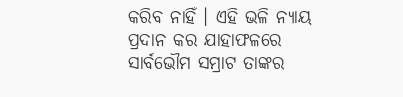କରିବ ନାହିଁ । ଏହି ଭଳି ନ୍ୟାୟ ପ୍ରଦାନ କର ଯାହାଫଳରେ ସାର୍ବଭୌମ ସମ୍ରାଟ ତାଙ୍କର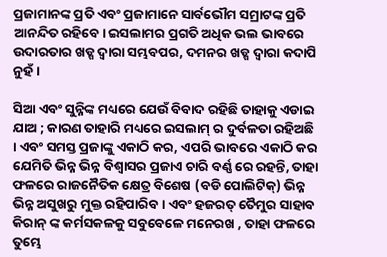ପ୍ରଜାମାନଙ୍କ ପ୍ରତି ଏବଂ ପ୍ରଜାମାନେ ସାର୍ବଭୌମ ସମ୍ରାଟଙ୍କ ପ୍ରତି ଆନନ୍ଦିତ ରହିବେ। ଇସଲାମର ପ୍ରଗତି ଅଧିକ ଭଲ ଭାବରେ ଉଦାରତାର ଖଡ୍ଗ ଦ୍ୱାରା ସମ୍ଭବପର, ଦମନର ଖଡ୍ଗ ଦ୍ୱାରା କଦାପି ନୁହଁ ।

ସିଆ ଏବଂ ସୁନ୍ନିଙ୍କ ମଧ୍ୟରେ ଯେଉଁ ବିବାଦ ରହିଛି ତାହାକୁ ଏଡାଇ ଯାଅ ; କାରଣ ତାହାରି ମଧ୍ୟରେ ଇସଲାମ୍ ର ଦୁର୍ବଳତା ରହିଅଛି । ଏବଂ ସମସ୍ତ ପ୍ରଜାଙ୍କୁ ଏକାଠି କର, ଏପରି ଭାବରେ ଏକାଠି କର ଯେମିତି ଭିନ୍ନ ଭିନ୍ନ ବିଶ୍ୱାସର ପ୍ରଜାଏ ଚାରି ବର୍ଣ୍ଣ ରେ ରହନ୍ତି, ତାହା ଫଳରେ ରାଜନୈତିକ କ୍ଷେତ୍ର ବିଶେଷ (ବଡି ପୋଲିଟିକ୍) ଭିନ୍ନ ଭିନ୍ନ ଅସୁଖରୁ ମୁକ୍ତ ରହିପାରିବ । ଏବଂ ହଜରତ୍ ତୈମୁର ସାହାବ କିରାନ୍ ଙ୍କ କର୍ମସକଳକୁ ସବୁବେଳେ ମନେରଖ , ତାହା ଫଳରେ ତୁମ୍ଭେ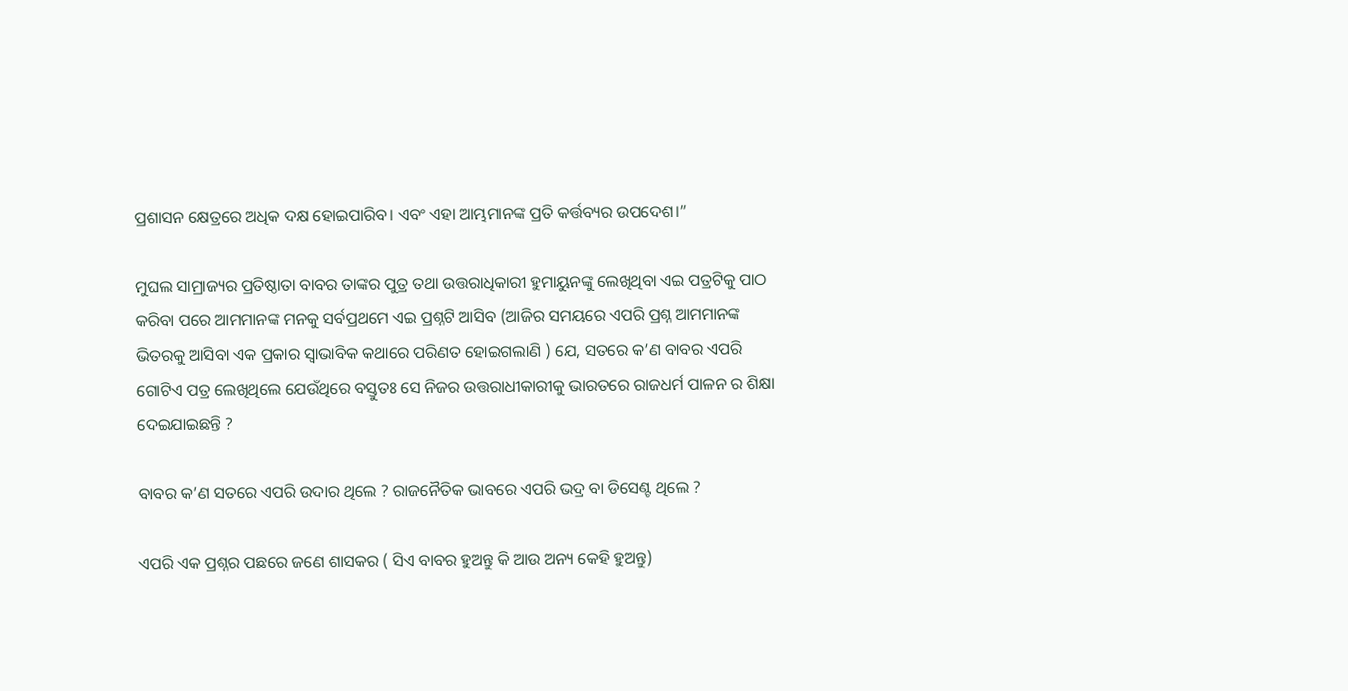ପ୍ରଶାସନ କ୍ଷେତ୍ରରେ ଅଧିକ ଦକ୍ଷ ହୋଇପାରିବ। ଏବଂ ଏହା ଆମ୍ଭମାନଙ୍କ ପ୍ରତି କର୍ତ୍ତବ୍ୟର ଉପଦେଶ।”

ମୁଘଲ ସାମ୍ରାଜ୍ୟର ପ୍ରତିଷ୍ଠାତା ବାବର ତାଙ୍କର ପୁତ୍ର ତଥା ଉତ୍ତରାଧିକାରୀ ହୁମାୟୁନଙ୍କୁ ଲେଖିଥିବା ଏଇ ପତ୍ରଟିକୁ ପାଠ କରିବା ପରେ ଆମମାନଙ୍କ ମନକୁ ସର୍ବପ୍ରଥମେ ଏଇ ପ୍ରଶ୍ନଟି ଆସିବ (ଆଜିର ସମୟରେ ଏପରି ପ୍ରଶ୍ନ ଆମମାନଙ୍କ ଭିତରକୁ ଆସିବା ଏକ ପ୍ରକାର ସ୍ୱାଭାବିକ କଥାରେ ପରିଣତ ହୋଇଗଲାଣି ) ଯେ, ସତରେ କ’ଣ ବାବର ଏପରି ଗୋଟିଏ ପତ୍ର ଲେଖିଥିଲେ ଯେଉଁଥିରେ ବସ୍ତୁତଃ ସେ ନିଜର ଉତ୍ତରାଧୀକାରୀକୁ ଭାରତରେ ରାଜଧର୍ମ ପାଳନ ର ଶିକ୍ଷା ଦେଇଯାଇଛନ୍ତି ?

ବାବର କ’ଣ ସତରେ ଏପରି ଉଦାର ଥିଲେ ? ରାଜନୈତିକ ଭାବରେ ଏପରି ଭଦ୍ର ବା ଡିସେଣ୍ଟ ଥିଲେ ?

ଏପରି ଏକ ପ୍ରଶ୍ନର ପଛରେ ଜଣେ ଶାସକର ( ସିଏ ବାବର ହୁଅନ୍ତୁ କି ଆଉ ଅନ୍ୟ କେହି ହୁଅନ୍ତୁ)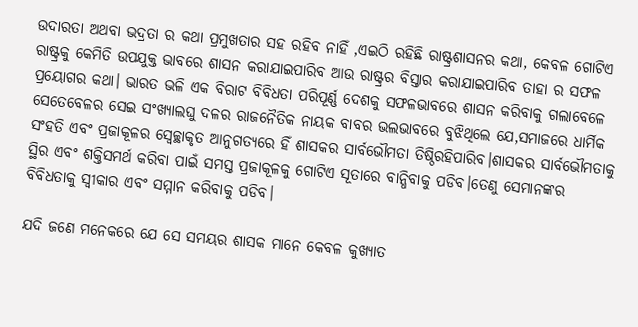ଉଦାରତା ଅଥବା ଭଦ୍ରତା ର କଥା ପ୍ରମୁଖତାର ସହ ରହିବ ନାହିଁ ,ଏଇଠି ରହିଛି ରାଷ୍ଟ୍ରଶାସନର କଥା, କେବଳ ଗୋଟିଏ ରାଷ୍ଟ୍ରକୁ କେମିତି ଉପଯୁକ୍ତ ଭାବରେ ଶାସନ କରାଯାଇପାରିବ ଆଉ ରାଷ୍ଟ୍ରର ବିସ୍ତାର କରାଯାଇପାରିବ ତାହା ର ସଫଳ ପ୍ରୟୋଗର କଥା। ଭାରତ ଭଳି ଏକ ବିରାଟ ବିବିଧତା ପରିପୂର୍ଣ୍ଣ ଦେଶକୁ ସଫଳଭାବରେ ଶାସନ କରିବାକୁ ଗଲାବେଳେ ସେତେବେଳର ସେଇ ସଂଖ୍ୟାଲଘୁ ଦଳର ରାଜନୈତିକ ନାୟକ ବାବର ଭଲଭାବରେ ବୁଝିଥିଲେ ଯେ,ସମାଜରେ ଧାର୍ମିକ ସଂହତି ଏବଂ ପ୍ରଜାକୂଳର ସ୍ୱେଚ୍ଛାକୃତ ଆନୁଗତ୍ୟରେ ହିଁ ଶାସକର ସାର୍ବଭୌମତା ତିଷ୍ଠିରହିପାରିବ।ଶାସକର ସାର୍ବଭୌମତାକୁ ସ୍ଥିର ଏବଂ ଶକ୍ତିସମର୍ଥ କରିବା ପାଇଁ ସମସ୍ତ ପ୍ରଜାକୂଳକୁ ଗୋଟିଏ ସୂତାରେ ବାନ୍ଧିବାକୁ ପଡିବ।ତେଣୁ ସେମାନଙ୍କର ବିବିଧତାକୁ ସ୍ୱୀକାର ଏବଂ ସମ୍ମାନ କରିବାକୁ ପଡିବ।

ଯଦି ଜଣେ ମନେକରେ ଯେ ସେ ସମୟର ଶାସକ ମାନେ କେବଳ କୁଖ୍ୟାତ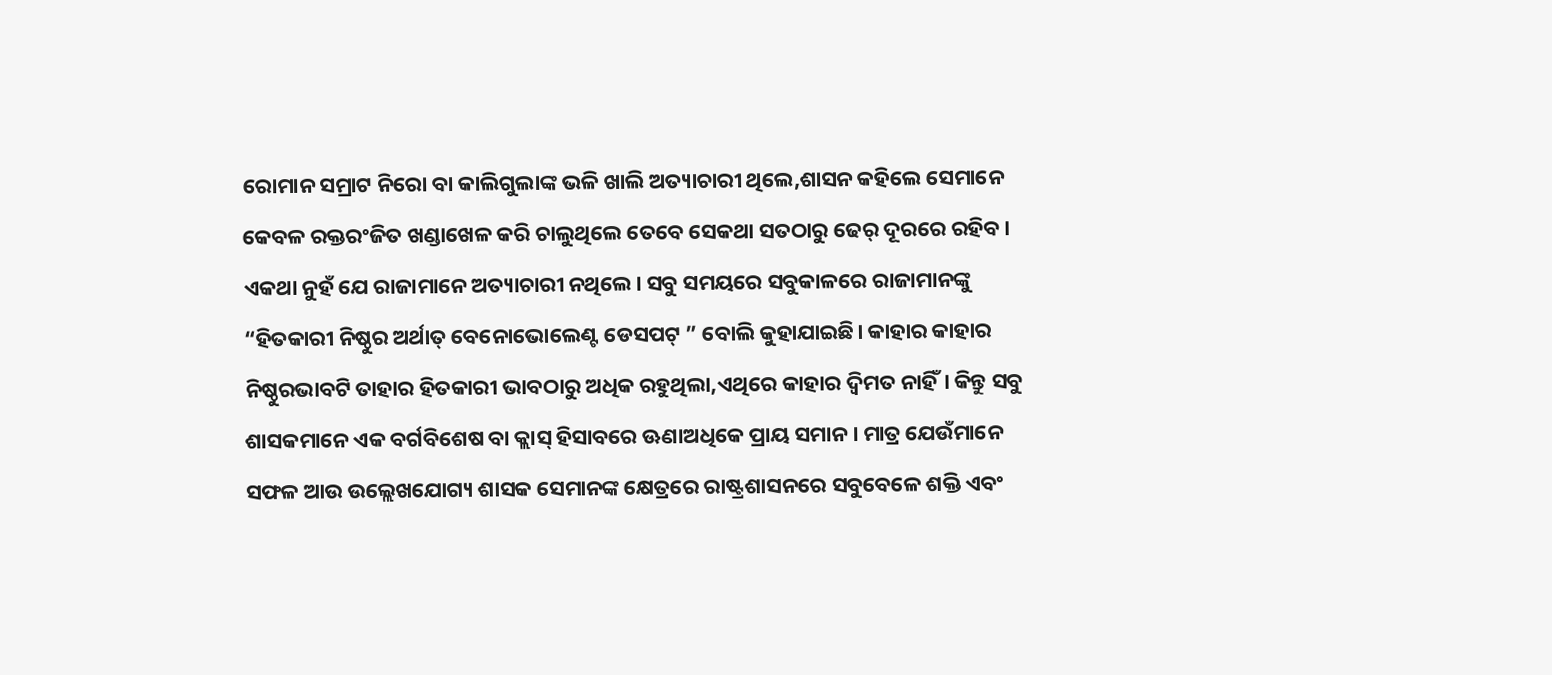ରୋମାନ ସମ୍ରାଟ ନିରୋ ବା କାଲିଗୁଲାଙ୍କ ଭଳି ଖାଲି ଅତ୍ୟାଚାରୀ ଥିଲେ,ଶାସନ କହିଲେ ସେମାନେ କେବଳ ରକ୍ତରଂଜିତ ଖଣ୍ଡାଖେଳ କରି ଚାଲୁଥିଲେ ତେବେ ସେକଥା ସତଠାରୁ ଢେର୍ ଦୂରରେ ରହିବ। ଏକଥା ନୁହଁ ଯେ ରାଜାମାନେ ଅତ୍ୟାଚାରୀ ନଥିଲେ। ସବୁ ସମୟରେ ସବୁକାଳରେ ରାଜାମାନଙ୍କୁ “ହିତକାରୀ ନିଷ୍ଠୁର ଅର୍ଥାତ୍ ବେନୋଭୋଲେଣ୍ଟ ଡେସପଟ୍ ” ବୋଲି କୁହାଯାଇଛି। କାହାର କାହାର ନିଷ୍ଠୁରଭାବଟି ତାହାର ହିତକାରୀ ଭାବଠାରୁ ଅଧିକ ରହୁଥିଲା,ଏଥିରେ କାହାର ଦ୍ୱିମତ ନାହିଁ। କିନ୍ତୁ ସବୁ ଶାସକମାନେ ଏକ ବର୍ଗବିଶେଷ ବା କ୍ଲାସ୍ ହିସାବରେ ଊଣାଅଧିକେ ପ୍ରାୟ ସମାନ । ମାତ୍ର ଯେଉଁମାନେ ସଫଳ ଆଉ ଉଲ୍ଲେଖଯୋଗ୍ୟ ଶାସକ ସେମାନଙ୍କ କ୍ଷେତ୍ରରେ ରାଷ୍ଟ୍ରଶାସନରେ ସବୁବେଳେ ଶକ୍ତି ଏବଂ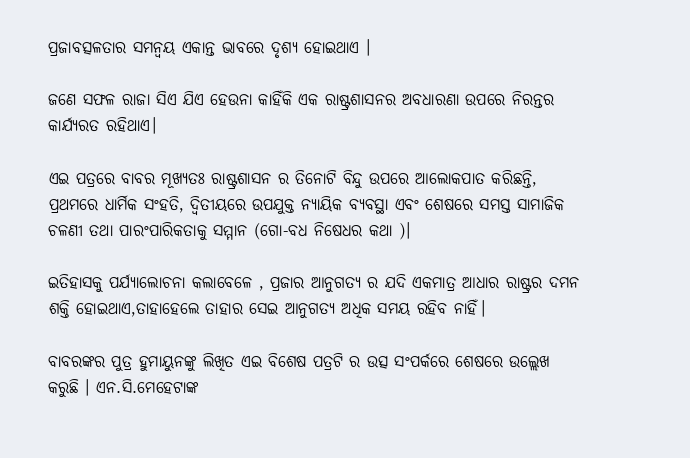ପ୍ରଜାବତ୍ସଳତାର ସମନ୍ୱୟ ଏକାନ୍ତ ଭାବରେ ଦୃଶ୍ୟ ହୋଇଥାଏ ।

ଜଣେ ସଫଳ ରାଜା ସିଏ ଯିଏ ହେଉନା କାହିଁକି ଏକ ରାଷ୍ଟ୍ରଶାସନର ଅବଧାରଣା ଉପରେ ନିରନ୍ତର କାର୍ଯ୍ୟରତ ରହିଥାଏ।

ଏଇ ପତ୍ରରେ ବାବର ମୂଖ୍ୟତଃ ରାଷ୍ଟ୍ରଶାସନ ର ତିନୋଟି ବିନ୍ଦୁ ଉପରେ ଆଲୋକପାତ କରିଛନ୍ତି, ପ୍ରଥମରେ ଧାର୍ମିକ ସଂହତି, ଦ୍ୱିତୀୟରେ ଉପଯୁକ୍ତ ନ୍ୟାୟିକ ବ୍ୟବସ୍ଥା ଏବଂ ଶେଷରେ ସମସ୍ତ ସାମାଜିକ ଚଳଣୀ ତଥା ପାରଂପାରିକତାକୁ ସମ୍ମାନ (ଗୋ-ବଧ ନିଷେଧର କଥା )।

ଇତିହାସକୁ ପର୍ଯ୍ୟାଲୋଚନା କଲାବେଳେ , ପ୍ରଜାର ଆନୁଗତ୍ୟ ର ଯଦି ଏକମାତ୍ର ଆଧାର ରାଷ୍ଟ୍ରର ଦମନ ଶକ୍ତି ହୋଇଥାଏ,ତାହାହେଲେ ତାହାର ସେଇ ଆନୁଗତ୍ୟ ଅଧିକ ସମୟ ରହିବ ନାହିଁ।

ବାବରଙ୍କର ପୁତ୍ର ହୁମାୟୁନଙ୍କୁ ଲିଖିତ ଏଇ ବିଶେଷ ପତ୍ରଟି ର ଉତ୍ସ ସଂପର୍କରେ ଶେଷରେ ଉଲ୍ଲେଖ କରୁଛି । ଏନ.ସି.ମେହେଟାଙ୍କ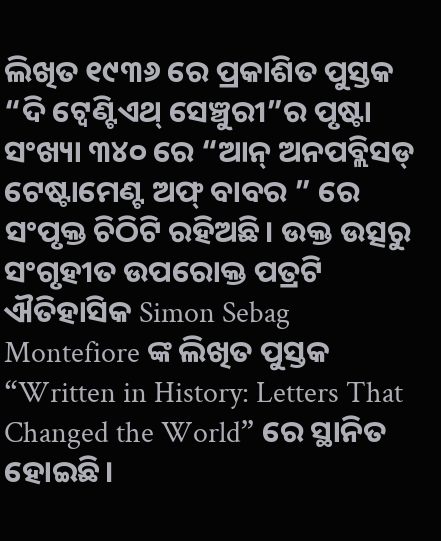ଲିଖିତ ୧୯୩୬ ରେ ପ୍ରକାଶିତ ପୁସ୍ତକ “ଦି ଟ୍ୱେଣ୍ଟିଏଥ୍ ସେଞ୍ଚୁରୀ”ର ପୃଷ୍ଟା ସଂଖ୍ୟା ୩୪୦ ରେ “ଆନ୍ ଅନପବ୍ଲିସଡ୍ ଟେଷ୍ଟାମେଣ୍ଟ ଅଫ୍ ବାବର ” ରେ ସଂପୃକ୍ତ ଚିଠିଟି ରହିଅଛି। ଉକ୍ତ ଉତ୍ସରୁ ସଂଗୃହୀତ ଉପରୋକ୍ତ ପତ୍ରଟି ଐତିହାସିକ Simon Sebag Montefiore ଙ୍କ ଲିଖିତ ପୁସ୍ତକ “Written in History: Letters That Changed the World” ରେ ସ୍ଥାନିତ ହୋଇଛି।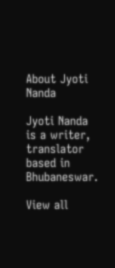About Jyoti Nanda

Jyoti Nanda is a writer, translator based in Bhubaneswar.

View all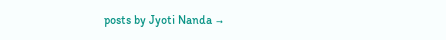posts by Jyoti Nanda →